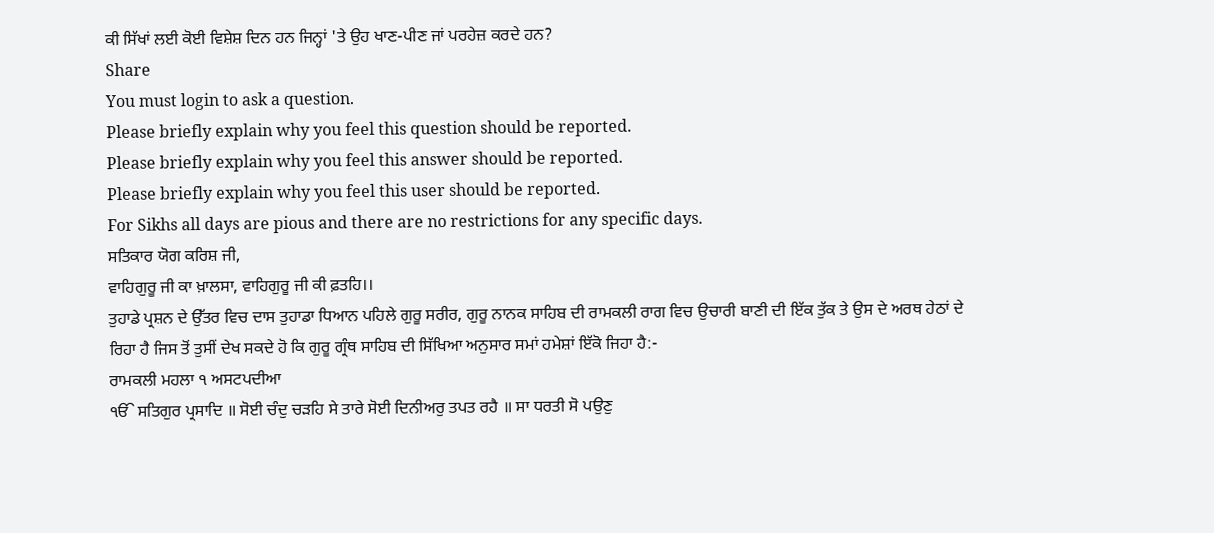ਕੀ ਸਿੱਖਾਂ ਲਈ ਕੋਈ ਵਿਸ਼ੇਸ਼ ਦਿਨ ਹਨ ਜਿਨ੍ਹਾਂ 'ਤੇ ਉਹ ਖਾਣ-ਪੀਣ ਜਾਂ ਪਰਹੇਜ਼ ਕਰਦੇ ਹਨ?
Share
You must login to ask a question.
Please briefly explain why you feel this question should be reported.
Please briefly explain why you feel this answer should be reported.
Please briefly explain why you feel this user should be reported.
For Sikhs all days are pious and there are no restrictions for any specific days.
ਸਤਿਕਾਰ ਯੋਗ ਕਰਿਸ਼ ਜੀ,
ਵਾਹਿਗੁਰੂ ਜੀ ਕਾ ਖ਼ਾਲਸਾ, ਵਾਹਿਗੁਰੂ ਜੀ ਕੀ ਫ਼ਤਹਿ।।
ਤੁਹਾਡੇ ਪ੍ਰਸ਼ਨ ਦੇ ਉੱਤਰ ਵਿਚ ਦਾਸ ਤੁਹਾਡਾ ਧਿਆਨ ਪਹਿਲੇ ਗੁਰੂ ਸਰੀਰ, ਗੁਰੂ ਨਾਨਕ ਸਾਹਿਬ ਦੀ ਰਾਮਕਲੀ ਰਾਗ ਵਿਚ ਉਚਾਰੀ ਬਾਣੀ ਦੀ ਇੱਕ ਤੁੱਕ ਤੇ ਉਸ ਦੇ ਅਰਥ ਹੇਠਾਂ ਦੇ ਰਿਹਾ ਹੈ ਜਿਸ ਤੋਂ ਤੁਸੀਂ ਦੇਖ ਸਕਦੇ ਹੋ ਕਿ ਗੁਰੂ ਗ੍ਰੰਥ ਸਾਹਿਬ ਦੀ ਸਿੱਖਿਆ ਅਨੁਸਾਰ ਸਮਾਂ ਹਮੇਸ਼ਾਂ ਇੱਕੋ ਜਿਹਾ ਹੈ:-
ਰਾਮਕਲੀ ਮਹਲਾ ੧ ਅਸਟਪਦੀਆ
ੴ ਸਤਿਗੁਰ ਪ੍ਰਸਾਦਿ ॥ ਸੋਈ ਚੰਦੁ ਚੜਹਿ ਸੇ ਤਾਰੇ ਸੋਈ ਦਿਨੀਅਰੁ ਤਪਤ ਰਹੈ ॥ ਸਾ ਧਰਤੀ ਸੋ ਪਉਣੁ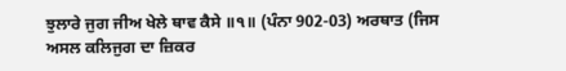ਝੁਲਾਰੇ ਜੁਗ ਜੀਅ ਖੇਲੇ ਥਾਵ ਕੈਸੇ ॥੧॥ (ਪੰਨਾ 902-03) ਅਰਥਾਤ (ਜਿਸ ਅਸਲ ਕਲਿਜੁਗ ਦਾ ਜ਼ਿਕਰ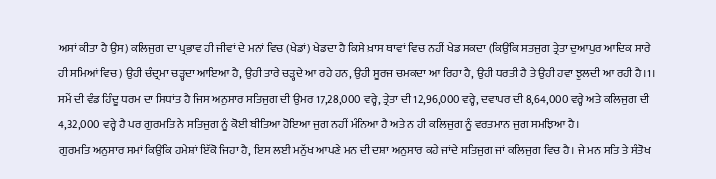ਅਸਾਂ ਕੀਤਾ ਹੈ ਉਸ) ਕਲਿਜੁਗ ਦਾ ਪ੍ਰਭਾਵ ਹੀ ਜੀਵਾਂ ਦੇ ਮਨਾਂ ਵਿਚ (ਖੇਡਾਂ) ਖੇਡਦਾ ਹੈ ਕਿਸੇ ਖ਼ਾਸ ਥਾਵਾਂ ਵਿਚ ਨਹੀਂ ਖੇਡ ਸਕਦਾ (ਕਿਉਂਕਿ ਸਤਜੁਗ ਤ੍ਰੇਤਾ ਦੁਆਪੁਰ ਆਦਿਕ ਸਾਰੇ ਹੀ ਸਮਿਆਂ ਵਿਚ) ਉਹੀ ਚੰਦ੍ਰਮਾ ਚੜ੍ਹਦਾ ਆਇਆ ਹੈ, ਉਹੀ ਤਾਰੇ ਚੜ੍ਹਦੇ ਆ ਰਹੇ ਹਨ, ਉਹੀ ਸੂਰਜ ਚਮਕਦਾ ਆ ਰਿਹਾ ਹੈ, ਉਹੀ ਧਰਤੀ ਹੈ ਤੇ ਉਹੀ ਹਵਾ ਝੁਲਦੀ ਆ ਰਹੀ ਹੈ।1।
ਸਮੇਂ ਦੀ ਵੰਡ ਹਿੰਦੂ ਧਰਮ ਦਾ ਸਿਧਾਂਤ ਹੈ ਜਿਸ ਅਨੁਸਾਰ ਸਤਿਜੁਗ ਦੀ ਉਮਰ 17,28,000 ਵਰ੍ਹੇ, ਤ੍ਰੇਤਾ ਦੀ 12,96,000 ਵਰ੍ਹੇ, ਦਵਾਪਰ ਦੀ 8,64,000 ਵਰ੍ਹੇ ਅਤੇ ਕਲਿਜੁਗ ਦੀ 4,32,000 ਵਰ੍ਹੇ ਹੈ ਪਰ ਗੁਰਮਤਿ ਨੇ ਸਤਿਜੁਗ ਨੂੰ ਕੋਈ ਬੀਤਿਆ ਹੋਇਆ ਜੁਗ ਨਹੀਂ ਮੰਨਿਆ ਹੈ ਅਤੇ ਨ ਹੀ ਕਲਿਜੁਗ ਨੂੰ ਵਰਤਮਾਨ ਜੁਗ ਸਮਝਿਆ ਹੈ।
ਗੁਰਮਤਿ ਅਨੁਸਾਰ ਸਮਾਂ ਕਿਉਂਕਿ ਹਮੇਸ਼ਾਂ ਇੱਕੋ ਜਿਹਾ ਹੈ, ਇਸ ਲਈ ਮਨੁੱਖ ਆਪਣੇ ਮਨ ਦੀ ਦਸ਼ਾ ਅਨੁਸਾਰ ਕਹੇ ਜਾਂਦੇ ਸਤਿਜੁਗ ਜਾਂ ਕਲਿਜੁਗ ਵਿਚ ਹੈ। ਜੇ ਮਨ ਸਤਿ ਤੇ ਸੰਤੋਖ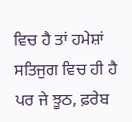ਵਿਚ ਹੈ ਤਾਂ ਹਮੇਸ਼ਾਂ ਸਤਿਜੁਗ ਵਿਚ ਹੀ ਹੈ ਪਰ ਜੇ ਝੂਠ, ਫ਼ਰੇਬ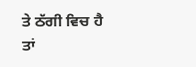ਤੇ ਠੱਗੀ ਵਿਚ ਹੈ ਤਾਂ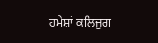ਹਮੇਸ਼ਾਂ ਕਲਿਜੁਗ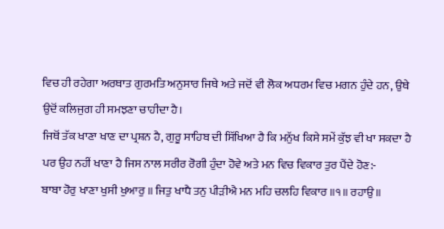ਵਿਚ ਹੀ ਰਹੇਗਾ ਅਰਥਾਤ ਗੁਰਮਤਿ ਅਨੁਸਾਰ ਜਿਥੇ ਅਤੇ ਜਦੋਂ ਵੀ ਲੋਕ ਅਧਰਮ ਵਿਚ ਮਗਨ ਹੁੰਦੇ ਹਨ, ਉਥੇ ਉਦੋਂ ਕਲਿਜੁਗ ਹੀ ਸਮਝਣਾ ਚਾਹੀਦਾ ਹੈ।
ਜਿਥੋਂ ਤੱਕ ਖਾਣਾ ਖਾਣ ਦਾ ਪ੍ਰਸ਼ਨ ਹੈ, ਗੁਰੂ ਸਾਹਿਬ ਦੀ ਸਿੱਖਿਆ ਹੈ ਕਿ ਮਨੁੱਖ ਕਿਸੇ ਸਮੇਂ ਕੁੱਝ ਵੀ ਖਾ ਸਕਦਾ ਹੈ ਪਰ ਉਹ ਨਹੀਂ ਖਾਣਾ ਹੈ ਜਿਸ ਨਾਲ ਸਰੀਰ ਰੋਗੀ ਹੁੰਦਾ ਹੋਵੇ ਅਤੇ ਮਨ ਵਿਚ ਵਿਕਾਰ ਤੁਰ ਪੈਂਦੇ ਹੋਣ:-
ਬਾਬਾ ਹੋਰੁ ਖਾਣਾ ਖੁਸੀ ਖੁਆਰੁ ॥ ਜਿਤੁ ਖਾਧੈ ਤਨੁ ਪੀੜੀਐ ਮਨ ਮਹਿ ਚਲਹਿ ਵਿਕਾਰ ॥੧॥ ਰਹਾਉ ॥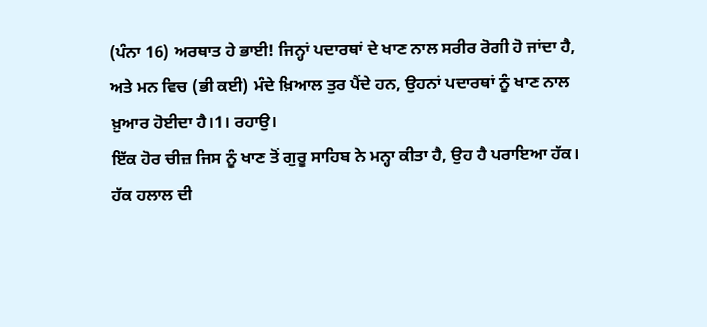(ਪੰਨਾ 16) ਅਰਥਾਤ ਹੇ ਭਾਈ! ਜਿਨ੍ਹਾਂ ਪਦਾਰਥਾਂ ਦੇ ਖਾਣ ਨਾਲ ਸਰੀਰ ਰੋਗੀ ਹੋ ਜਾਂਦਾ ਹੈ, ਅਤੇ ਮਨ ਵਿਚ (ਭੀ ਕਈ) ਮੰਦੇ ਖ਼ਿਆਲ ਤੁਰ ਪੈਂਦੇ ਹਨ, ਉਹਨਾਂ ਪਦਾਰਥਾਂ ਨੂੰ ਖਾਣ ਨਾਲ ਖ਼ੁਆਰ ਹੋਈਦਾ ਹੈ।1। ਰਹਾਉ।
ਇੱਕ ਹੋਰ ਚੀਜ਼ ਜਿਸ ਨੂੰ ਖਾਣ ਤੋਂ ਗੁਰੂ ਸਾਹਿਬ ਨੇ ਮਨ੍ਹਾ ਕੀਤਾ ਹੈ, ਉਹ ਹੈ ਪਰਾਇਆ ਹੱਕ। ਹੱਕ ਹਲਾਲ ਦੀ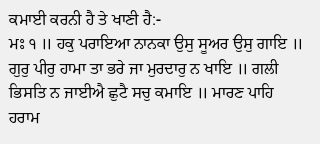ਕਮਾਈ ਕਰਨੀ ਹੈ ਤੇ ਖਾਣੀ ਹੈ:-
ਮਃ ੧ ॥ ਹਕੁ ਪਰਾਇਆ ਨਾਨਕਾ ਉਸੁ ਸੂਅਰ ਉਸੁ ਗਾਇ ॥ ਗੁਰੁ ਪੀਰੁ ਹਾਮਾ ਤਾ ਭਰੇ ਜਾ ਮੁਰਦਾਰੁ ਨ ਖਾਇ ॥ ਗਲੀ ਭਿਸਤਿ ਨ ਜਾਈਐ ਛੁਟੈ ਸਚੁ ਕਮਾਇ ॥ ਮਾਰਣ ਪਾਹਿ ਹਰਾਮ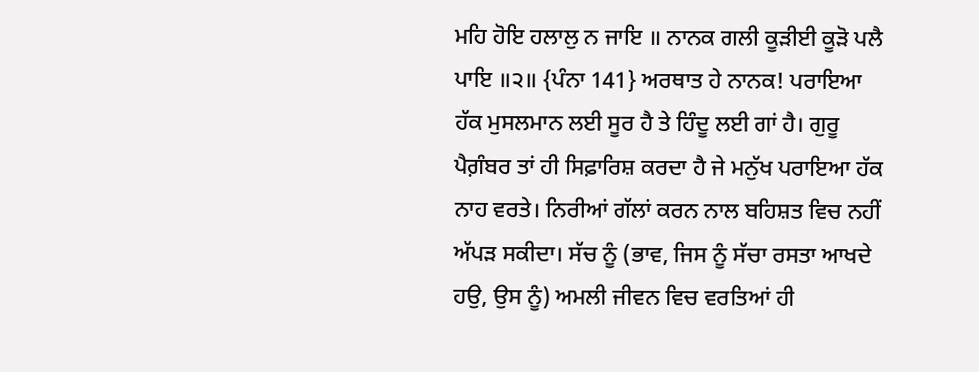ਮਹਿ ਹੋਇ ਹਲਾਲੁ ਨ ਜਾਇ ॥ ਨਾਨਕ ਗਲੀ ਕੂੜੀਈ ਕੂੜੋ ਪਲੈ ਪਾਇ ॥੨॥ {ਪੰਨਾ 141} ਅਰਥਾਤ ਹੇ ਨਾਨਕ! ਪਰਾਇਆ ਹੱਕ ਮੁਸਲਮਾਨ ਲਈ ਸੂਰ ਹੈ ਤੇ ਹਿੰਦੂ ਲਈ ਗਾਂ ਹੈ। ਗੁਰੂ ਪੈਗ਼ੰਬਰ ਤਾਂ ਹੀ ਸਿਫ਼ਾਰਿਸ਼ ਕਰਦਾ ਹੈ ਜੇ ਮਨੁੱਖ ਪਰਾਇਆ ਹੱਕ ਨਾਹ ਵਰਤੇ। ਨਿਰੀਆਂ ਗੱਲਾਂ ਕਰਨ ਨਾਲ ਬਹਿਸ਼ਤ ਵਿਚ ਨਹੀਂ ਅੱਪੜ ਸਕੀਦਾ। ਸੱਚ ਨੂੰ (ਭਾਵ, ਜਿਸ ਨੂੰ ਸੱਚਾ ਰਸਤਾ ਆਖਦੇ ਹਉ, ਉਸ ਨੂੰ) ਅਮਲੀ ਜੀਵਨ ਵਿਚ ਵਰਤਿਆਂ ਹੀ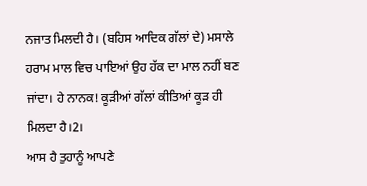ਨਜਾਤ ਮਿਲਦੀ ਹੈ। (ਬਹਿਸ ਆਦਿਕ ਗੱਲਾਂ ਦੇ) ਮਸਾਲੇ ਹਰਾਮ ਮਾਲ ਵਿਚ ਪਾਇਆਂ ਉਹ ਹੱਕ ਦਾ ਮਾਲ ਨਹੀਂ ਬਣ ਜਾਂਦਾ। ਹੇ ਨਾਨਕ! ਕੂੜੀਆਂ ਗੱਲਾਂ ਕੀਤਿਆਂ ਕੂੜ ਹੀ ਮਿਲਦਾ ਹੈ।2।
ਆਸ ਹੈ ਤੁਹਾਨੂੰ ਆਪਣੇ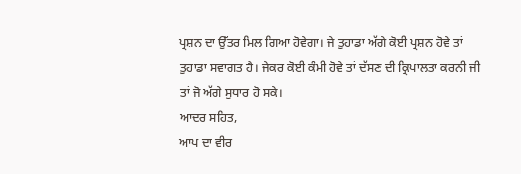ਪ੍ਰਸ਼ਨ ਦਾ ਉੱਤਰ ਮਿਲ ਗਿਆ ਹੋਵੇਗਾ। ਜੇ ਤੁਹਾਡਾ ਅੱਗੇ ਕੋਈ ਪ੍ਰਸ਼ਨ ਹੋਵੇ ਤਾਂ ਤੁਹਾਡਾ ਸਵਾਗਤ ਹੈ। ਜੇਕਰ ਕੋਈ ਕੰਮੀ ਹੋਵੇ ਤਾਂ ਦੱਸਣ ਦੀ ਕ੍ਰਿਪਾਲਤਾ ਕਰਨੀ ਜੀ ਤਾਂ ਜੋ ਅੱਗੇ ਸੁਧਾਰ ਹੋ ਸਕੇ।
ਆਦਰ ਸਹਿਤ,
ਆਪ ਦਾ ਵੀਰ